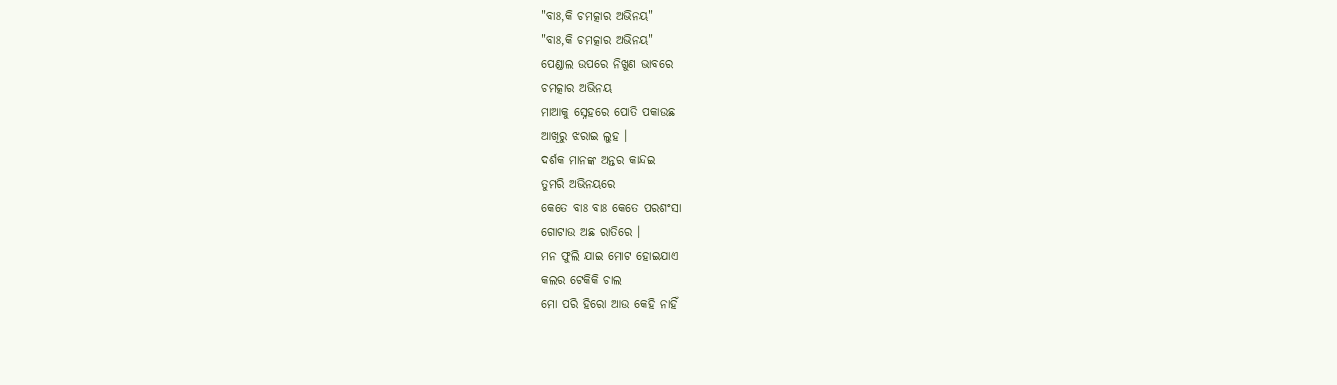"ବାଃ,କି ଚମତ୍କାର ଅଭିନୟ"
"ବାଃ,କି ଚମତ୍କାର ଅଭିନୟ"
ପେଣ୍ଡାଲ ଉପରେ ନିଖୁଣ ଭାବରେ
ଚମତ୍କାର ଅଭିନୟ
ମାଆକୁ ସ୍ନେହରେ ପୋତି ପକାଉଛ
ଆଖିରୁ ଝରାଇ ଲୁହ ।
ଦର୍ଶକ ମାନଙ୍କ ଅନ୍ତର କାନ୍ଦଇ
ତୁମରି ଅଭିନୟରେ
କେତେ ବାଃ ବାଃ କେତେ ପରଶଂସା
ଗୋଟାଉ ଅଛ ରାତିରେ ।
ମନ ଫୁଲି ଯାଇ ମୋଟ ହୋଇଯାଏ
କଲର ଟେକିକି ଚାଲ
ମୋ ପରି ହିରୋ ଆଉ କେହି ନାହିଁ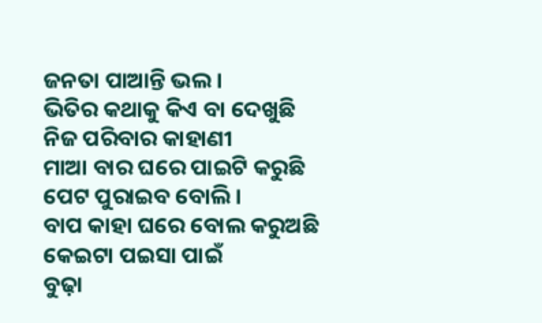ଜନତା ପାଆନ୍ତି ଭଲ ।
ଭିତିର କଥାକୁ କିଏ ବା ଦେଖୁଛି
ନିଜ ପରିବାର କାହାଣୀ
ମାଆ ବାର ଘରେ ପାଇଟି କରୁଛି
ପେଟ ପୁରାଇବ ବୋଲି ।
ବାପ କାହା ଘରେ ବୋଲ କରୁଅଛି
କେଇଟା ପଇସା ପାଇଁ
ବୁଢ଼ା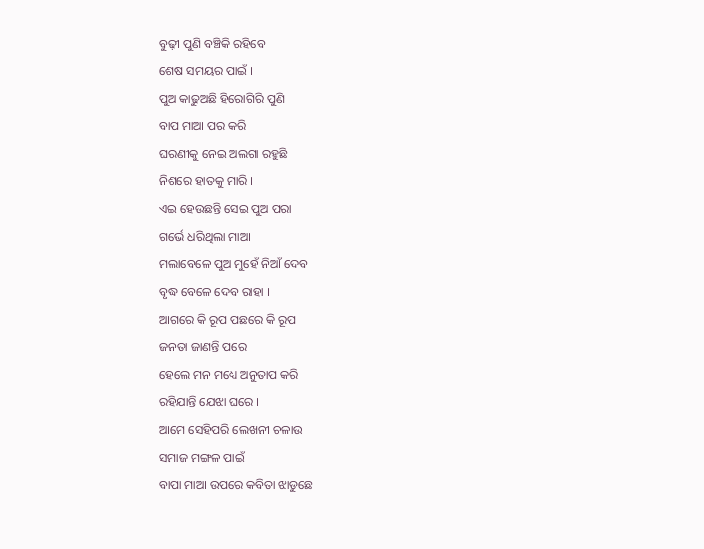ବୁଢ଼ୀ ପୁଣି ବଞ୍ଚିକି ରହିବେ
ଶେଷ ସମୟର ପାଇଁ ।
ପୁଅ କାଢୁଅଛି ହିରୋଗିରି ପୁଣି
ବାପ ମାଆ ପର କରି
ଘରଣୀକୁ ନେଇ ଅଲଗା ରହୁଛି
ନିଶରେ ହାତକୁ ମାରି ।
ଏଇ ହେଉଛନ୍ତି ସେଇ ପୁଅ ପରା
ଗର୍ଭେ ଧରିଥିଲା ମାଆ
ମଲାବେଳେ ପୁଅ ମୁହେଁ ନିଆଁ ଦେବ
ବୃଦ୍ଧ ବେଳେ ଦେବ ରାହା ।
ଆଗରେ କି ରୂପ ପଛରେ କି ରୂପ
ଜନତା ଜାଣନ୍ତି ପରେ
ହେଲେ ମନ ମଧ୍ୟେ ଅନୁତାପ କରି
ରହିଯାନ୍ତି ଯେଝା ଘରେ ।
ଆମେ ସେହିପରି ଲେଖନୀ ଚଳାଉ
ସମାଜ ମଙ୍ଗଳ ପାଇଁ
ବାପା ମାଆ ଉପରେ କବିତା ଝାଡୁଛେ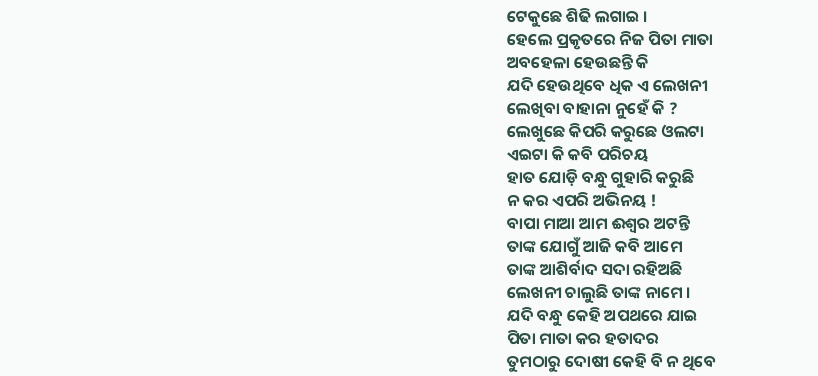ଟେକୁଛେ ଶିଢି ଲଗାଇ ।
ହେଲେ ପ୍ରକୃତରେ ନିଜ ପିତା ମାତା
ଅବହେଳା ହେଉଛନ୍ତି କି
ଯଦି ହେଉଥିବେ ଧିକ ଏ ଲେଖନୀ
ଲେଖିବା ବାହାନା ନୁହେଁ କି ?
ଲେଖୁଛେ କିପରି କରୁଛେ ଓଲଟା
ଏଇଟା କି କବି ପରିଚୟ
ହାତ ଯୋଡ଼ି ବନ୍ଧୁ ଗୁହାରି କରୁଛି
ନ କର ଏପରି ଅଭିନୟ !
ବାପା ମାଆ ଆମ ଈଶ୍ବର ଅଟନ୍ତି
ତାଙ୍କ ଯୋଗୁଁ ଆଜି କବି ଆମେ
ତାଙ୍କ ଆଶିର୍ବାଦ ସଦା ରହିଅଛି
ଲେଖନୀ ଚାଲୁଛି ତାଙ୍କ ନାମେ ।
ଯଦି ବନ୍ଧୁ କେହି ଅପଥରେ ଯାଇ
ପିତା ମାତା କର ହତାଦର
ତୁମଠାରୁ ଦୋଷୀ କେହି ବି ନ ଥିବେ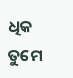ଧିକ ତୁମେ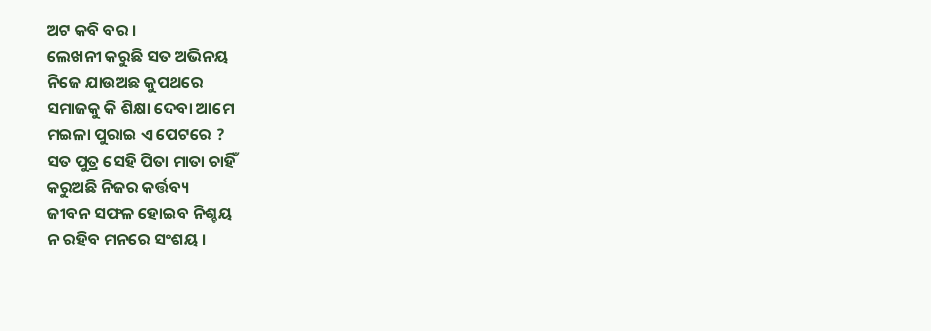ଅଟ କବି ବର ।
ଲେଖନୀ କରୁଛି ସତ ଅଭିନୟ
ନିଜେ ଯାଉଅଛ କୁପଥରେ
ସମାଜକୁ କି ଶିକ୍ଷା ଦେବା ଆମେ
ମଇଳା ପୁରାଇ ଏ ପେଟରେ ?
ସତ ପୁତ୍ର ସେହି ପିତା ମାତା ଚାହିଁ
କରୁଅଛି ନିଜର କର୍ତ୍ତବ୍ୟ
ଜୀବନ ସଫଳ ହୋଇବ ନିଶ୍ଚୟ
ନ ରହିବ ମନରେ ସଂଶୟ ।